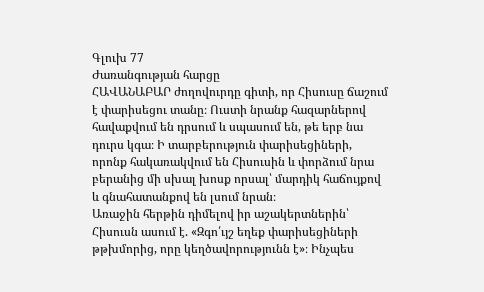Գլուխ 77
Ժառանգության հարցը
ՀԱՎԱՆԱԲԱՐ ժողովուրդը գիտի, որ Հիսուսը ճաշում է փարիսեցու տանը։ Ուստի նրանք հազարներով հավաքվում են դրսում և սպասում են, թե երբ նա դուրս կգա։ Ի տարբերություն փարիսեցիների, որոնք հակառակվում են Հիսուսին և փորձում նրա բերանից մի սխալ խոսք որսալ՝ մարդիկ հաճույքով և գնահատանքով են լսում նրան։
Առաջին հերթին դիմելով իր աշակերտներին՝ Հիսուսն ասում է. «Զգո՛ւյշ եղեք փարիսեցիների թթխմորից, որը կեղծավորությունն է»։ Ինչպես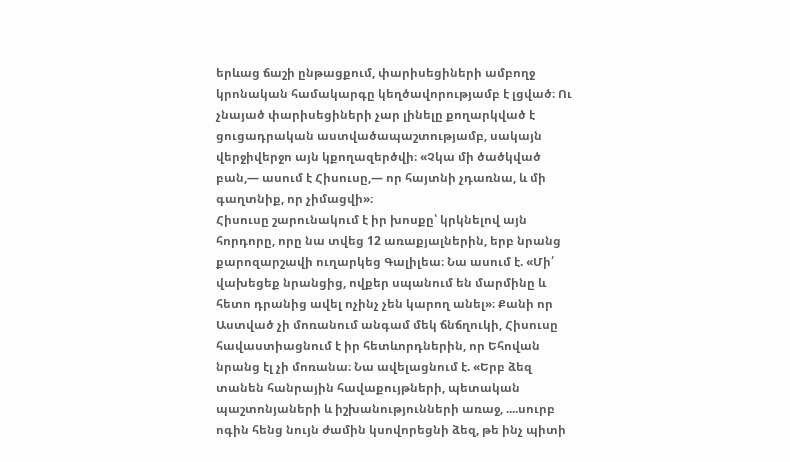երևաց ճաշի ընթացքում, փարիսեցիների ամբողջ կրոնական համակարգը կեղծավորությամբ է լցված։ Ու չնայած փարիսեցիների չար լինելը քողարկված է ցուցադրական աստվածապաշտությամբ, սակայն վերջիվերջո այն կքողազերծվի։ «Չկա մի ծածկված բան,— ասում է Հիսուսը,— որ հայտնի չդառնա, և մի գաղտնիք, որ չիմացվի»։
Հիսուսը շարունակում է իր խոսքը՝ կրկնելով այն հորդորը, որը նա տվեց 12 առաքյալներին, երբ նրանց քարոզարշավի ուղարկեց Գալիլեա։ Նա ասում է. «Մի՛ վախեցեք նրանցից, ովքեր սպանում են մարմինը և հետո դրանից ավել ոչինչ չեն կարող անել»։ Քանի որ Աստված չի մոռանում անգամ մեկ ճնճղուկի, Հիսուսը հավաստիացնում է իր հետևորդներին, որ Եհովան նրանց էլ չի մոռանա։ Նա ավելացնում է. «Երբ ձեզ տանեն հանրային հավաքույթների, պետական պաշտոնյաների և իշխանությունների առաջ, ....սուրբ ոգին հենց նույն ժամին կսովորեցնի ձեզ, թե ինչ պիտի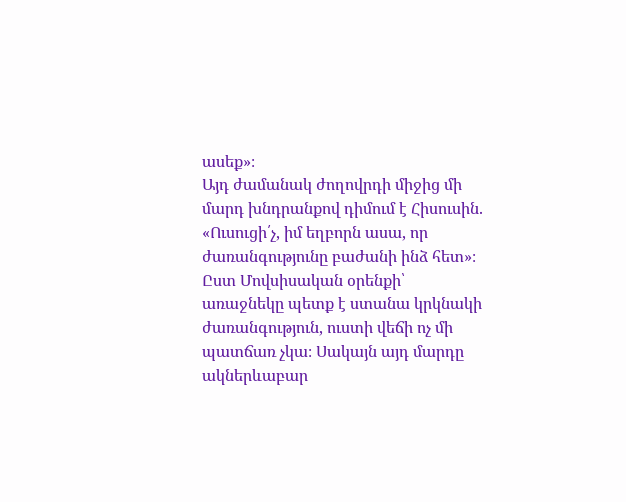ասեք»։
Այդ ժամանակ ժողովրդի միջից մի մարդ խնդրանքով դիմում է Հիսուսին. «Ուսուցի՛չ, իմ եղբորն ասա, որ ժառանգությունը բաժանի ինձ հետ»։ Ըստ Մովսիսական օրենքի՝ առաջնեկը պետք է ստանա կրկնակի ժառանգություն, ուստի վեճի ոչ մի պատճառ չկա։ Սակայն այդ մարդը ակներևաբար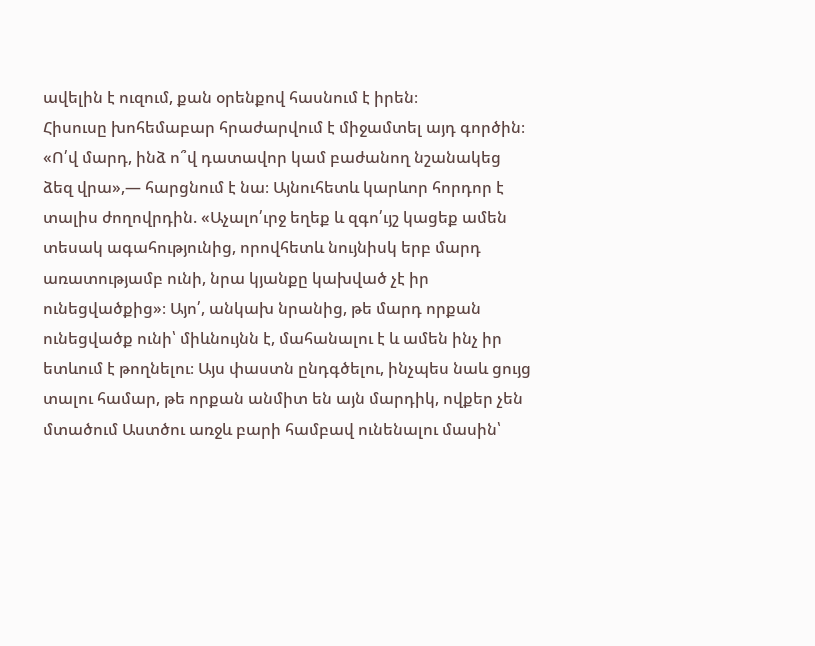ավելին է ուզում, քան օրենքով հասնում է իրեն։
Հիսուսը խոհեմաբար հրաժարվում է միջամտել այդ գործին։ «Ո՛վ մարդ, ինձ ո՞վ դատավոր կամ բաժանող նշանակեց ձեզ վրա»,— հարցնում է նա։ Այնուհետև կարևոր հորդոր է տալիս ժողովրդին. «Աչալո՛ւրջ եղեք և զգո՛ւյշ կացեք ամեն տեսակ ագահությունից, որովհետև նույնիսկ երբ մարդ առատությամբ ունի, նրա կյանքը կախված չէ իր ունեցվածքից»։ Այո՛, անկախ նրանից, թե մարդ որքան ունեցվածք ունի՝ միևնույնն է, մահանալու է և ամեն ինչ իր ետևում է թողնելու։ Այս փաստն ընդգծելու, ինչպես նաև ցույց տալու համար, թե որքան անմիտ են այն մարդիկ, ովքեր չեն մտածում Աստծու առջև բարի համբավ ունենալու մասին՝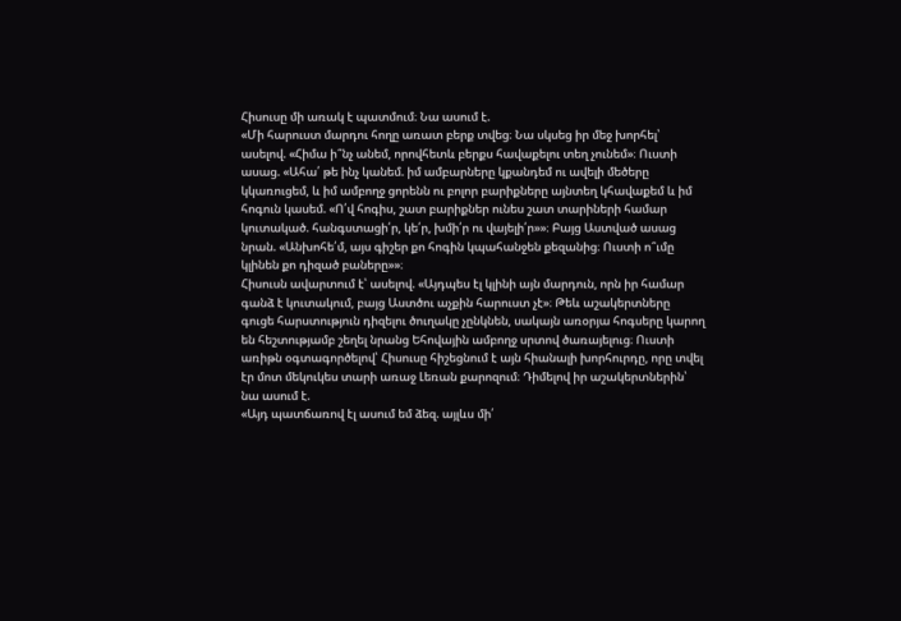Հիսուսը մի առակ է պատմում։ Նա ասում է.
«Մի հարուստ մարդու հողը առատ բերք տվեց։ Նա սկսեց իր մեջ խորհել՝ ասելով. «Հիմա ի՞նչ անեմ, որովհետև բերքս հավաքելու տեղ չունեմ»։ Ուստի ասաց. «Ահա՛ թե ինչ կանեմ. իմ ամբարները կքանդեմ ու ավելի մեծերը կկառուցեմ, և իմ ամբողջ ցորենն ու բոլոր բարիքները այնտեղ կհավաքեմ և իմ հոգուն կասեմ. «Ո՛վ հոգիս, շատ բարիքներ ունես շատ տարիների համար կուտակած. հանգստացի՛ր, կե՛ր, խմի՛ր ու վայելի՛ր»»։ Բայց Աստված ասաց նրան. «Անխոհե՛մ, այս գիշեր քո հոգին կպահանջեն քեզանից։ Ուստի ո՞ւմը կլինեն քո դիզած բաները»»։
Հիսուսն ավարտում է՝ ասելով. «Այդպես էլ կլինի այն մարդուն, որն իր համար գանձ է կուտակում, բայց Աստծու աչքին հարուստ չէ»։ Թեև աշակերտները գուցե հարստություն դիզելու ծուղակը չընկնեն, սակայն առօրյա հոգսերը կարող են հեշտությամբ շեղել նրանց Եհովային ամբողջ սրտով ծառայելուց։ Ուստի առիթն օգտագործելով՝ Հիսուսը հիշեցնում է այն հիանալի խորհուրդը, որը տվել էր մոտ մեկուկես տարի առաջ Լեռան քարոզում։ Դիմելով իր աշակերտներին՝ նա ասում է.
«Այդ պատճառով էլ ասում եմ ձեզ. այլևս մի՛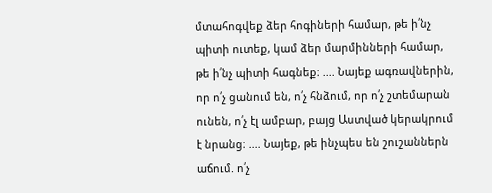մտահոգվեք ձեր հոգիների համար, թե ի՛նչ պիտի ուտեք, կամ ձեր մարմինների համար, թե ի՛նչ պիտի հագնեք։ .... Նայեք ագռավներին, որ ո՛չ ցանում են, ո՛չ հնձում, որ ո՛չ շտեմարան ունեն, ո՛չ էլ ամբար, բայց Աստված կերակրում է նրանց։ .... Նայեք, թե ինչպես են շուշաններն աճում. ո՛չ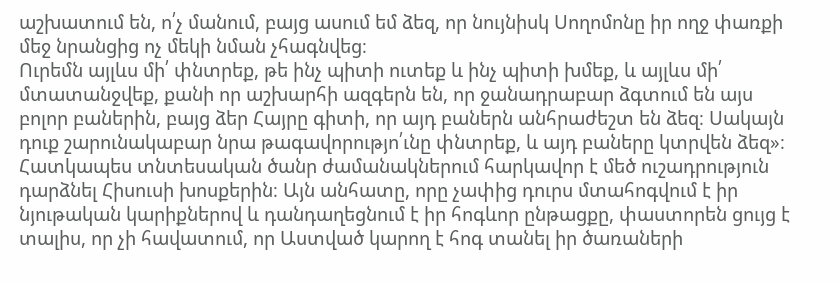աշխատում են, ո՛չ մանում, բայց ասում եմ ձեզ, որ նույնիսկ Սողոմոնը իր ողջ փառքի մեջ նրանցից ոչ մեկի նման չհագնվեց։
Ուրեմն այլևս մի՛ փնտրեք, թե ինչ պիտի ուտեք և ինչ պիտի խմեք, և այլևս մի՛ մտատանջվեք, քանի որ աշխարհի ազգերն են, որ ջանադրաբար ձգտում են այս բոլոր բաներին, բայց ձեր Հայրը գիտի, որ այդ բաներն անհրաժեշտ են ձեզ։ Սակայն դուք շարունակաբար նրա թագավորությո՛ւնը փնտրեք, և այդ բաները կտրվեն ձեզ»։
Հատկապես տնտեսական ծանր ժամանակներում հարկավոր է մեծ ուշադրություն դարձնել Հիսուսի խոսքերին։ Այն անհատը, որը չափից դուրս մտահոգվում է իր նյութական կարիքներով և դանդաղեցնում է իր հոգևոր ընթացքը, փաստորեն ցույց է տալիս, որ չի հավատում, որ Աստված կարող է հոգ տանել իր ծառաների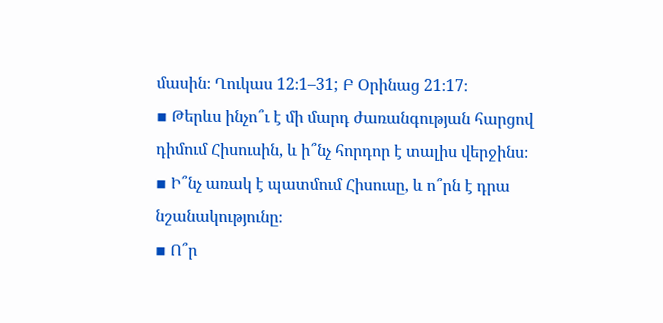մասին։ Ղուկաս 12։1–31; Բ Օրինաց 21։17։
▪ Թերևս ինչո՞ւ է մի մարդ ժառանգության հարցով դիմում Հիսուսին, և ի՞նչ հորդոր է տալիս վերջինս։
▪ Ի՞նչ առակ է պատմում Հիսուսը, և ո՞րն է դրա նշանակությունը։
▪ Ո՞ր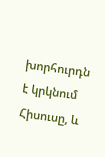խորհուրդն է կրկնում Հիսուսը, և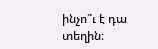ինչո՞ւ է դա տեղին։